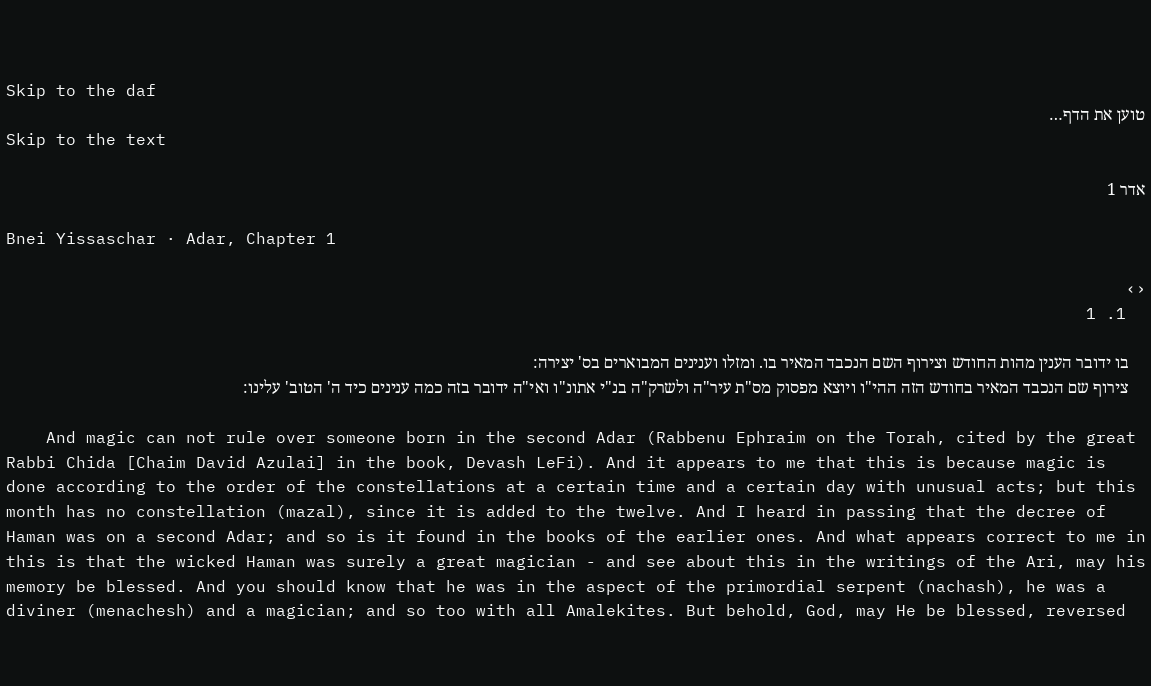Skip to the daf
טוען את הדף…
Skip to the text

אדר 1

Bnei Yissaschar · Adar, Chapter 1

‹›
  1. 1

    בו ידובר הענין מהות החודש וצירוף השם הנכבד המאיר בו. ומזלו וענינים המבוארים בס' יצירה:
    צירוף שם הנכבד המאיר בחודש הזה ההי"ו ויוצא מפסוק מס"ת עיר"ה ולשרק"ה בנ"י אתונ"ו ואי"ה ידובר בזה כמה ענינים כיד ה' הטוב' עלינו:

    And magic can not rule over someone born in the second Adar (Rabbenu Ephraim on the Torah, cited by the great Rabbi Chida [Chaim David Azulai] in the book, Devash LeFi). And it appears to me that this is because magic is done according to the order of the constellations at a certain time and a certain day with unusual acts; but this month has no constellation (mazal), since it is added to the twelve. And I heard in passing that the decree of Haman was on a second Adar; and so is it found in the books of the earlier ones. And what appears correct to me in this is that the wicked Haman was surely a great magician - and see about this in the writings of the Ari, may his memory be blessed. And you should know that he was in the aspect of the primordial serpent (nachash), he was a diviner (menachesh) and a magician; and so too with all Amalekites. But behold, God, may He be blessed, reversed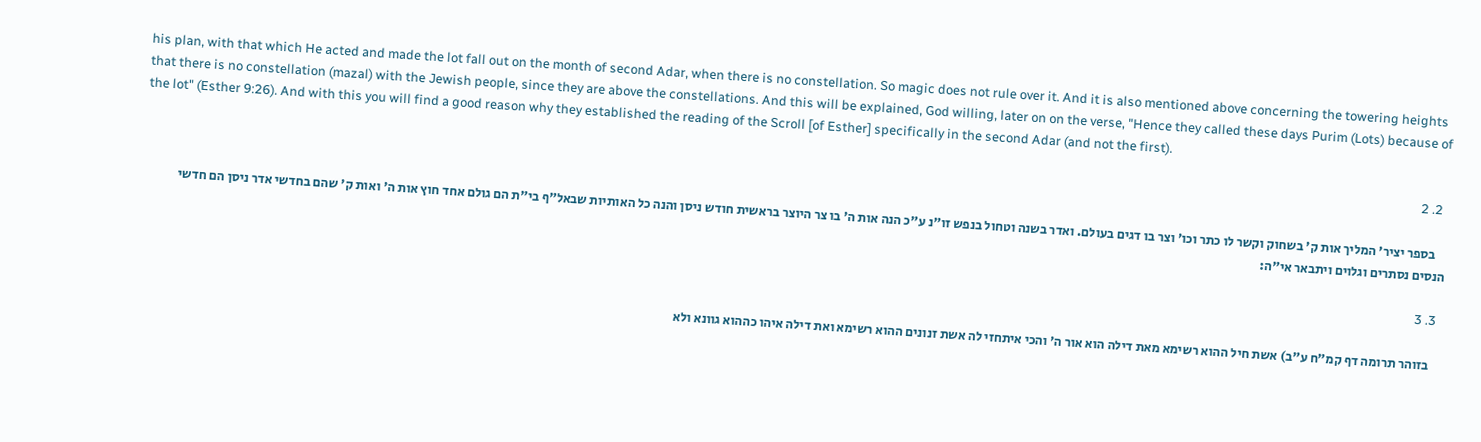his plan, with that which He acted and made the lot fall out on the month of second Adar, when there is no constellation. So magic does not rule over it. And it is also mentioned above concerning the towering heights that there is no constellation (mazal) with the Jewish people, since they are above the constellations. And this will be explained, God willing, later on on the verse, "Hence they called these days Purim (Lots) because of the lot" (Esther 9:26). And with this you will find a good reason why they established the reading of the Scroll [of Esther] specifically in the second Adar (and not the first).

  2. 2

    בספר יציר' המליך אות ק' בשחוק וקשר לו כתר וכו' וצר בו דגים בעולם. ואדר בשנה וטחול בנפש זו"נ ע"כ הנה אות ה' בו צר היוצר בראשית חודש ניסן והנה כל האותיות שבאל"ף בי"ת הם גולם אחד חוץ אות ה' ואות ק' שהם בחדשי אדר ניסן הם חדשי הנסים נסתרים וגלוים ויתבאר אי"ה:

  3. 3

    בזוהר תרומה דף קמ"ח ע"ב) אשת חיל ההוא רשימא מאת דילה הוא אור ה' והכי איתחזי לה אשת זנונים ההוא רשימא ואת דילה איהו כההוא גוונא ולא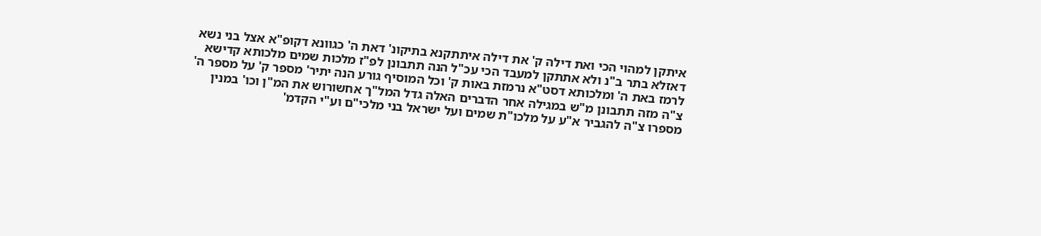איתקן למהוי הכי ואת דילה ק' את דילה איתתקנא בתיקונ' דאת ה' כגוונא דקופ"א אצל בני נשא דאזלא בתר ב"נ ולא אתתקן למעבד הכי עכ"ל הנה תתבונן לפ"ז מלכות שמים מלכותא קדישא לרמז באת ה' ומלכותא דסט"א נרמזת באות ק' וכל המוסיף גורע הנה יתיר' מספר ק' על מספר ה' צ"ה מזה תתבונן מ"ש במגילה אחר הדברים האלה גדל המל"ך אחשורוש את המ"ן וכו' במנין מספרו צ"ה להגביר א"ע על מלכו"ת שמים ועל ישראל בני מלכי"ם וע"י הקדמ'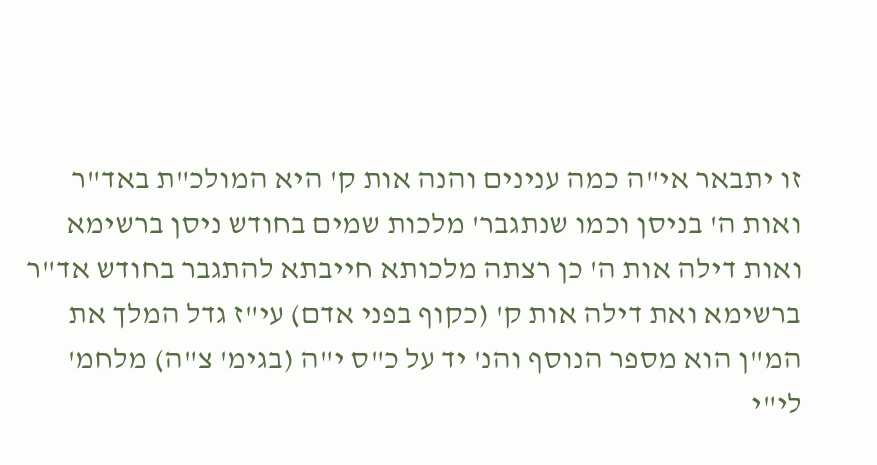זו יתבאר אי"ה כמה ענינים והנה אות ק' היא המולכ"ת באד"ר ואות ה' בניסן וכמו שנתגבר' מלכות שמים בחודש ניסן ברשימא ואות דילה אות ה' כן רצתה מלכותא חייבתא להתגבר בחודש אד"ר ברשימא ואת דילה אות ק' (כקוף בפני אדם) עי"ז גדל המלך את המ"ן הוא מספר הנוסף והנ' יד על כ"ס י"ה (בגימ' צ"ה) מלחמ' לי"י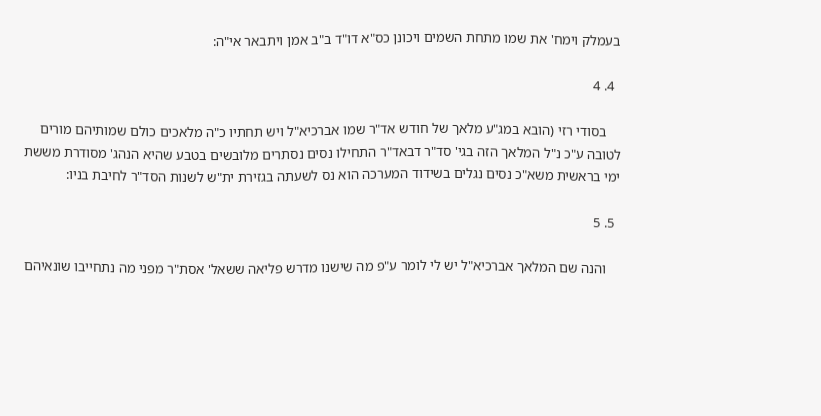בעמלק וימח' את שמו מתחת השמים ויכונן כס"א דו"ד ב"ב אמן ויתבאר אי"ה:

  4. 4

    בסודי רזי (הובא במג"ע מלאך של חודש אד"ר שמו אברכיא"ל ויש תחתיו כ"ה מלאכים כולם שמותיהם מורים לטובה ע"כ נ"ל המלאך הזה בגי' סד"ר דבאד"ר התחילו נסים נסתרים מלובשים בטבע שהיא הנהג' מסודרת מששת ימי בראשית משא"כ נסים נגלים בשידוד המערכה הוא נס לשעתה בגזירת ית"ש לשנות הסד"ר לחיבת בניו:

  5. 5

    והנה שם המלאך אברכיא"ל יש לי לומר ע"פ מה שישנו מדרש פליאה ששאל' אסת"ר מפני מה נתחייבו שונאיהם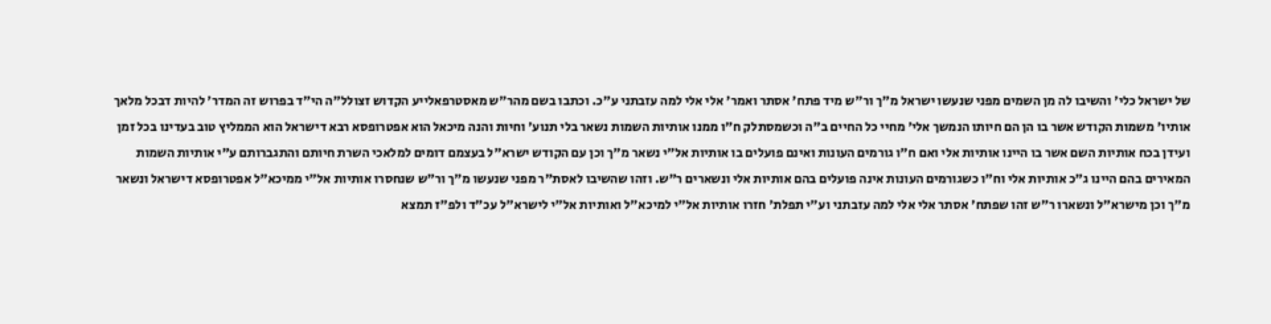של ישראל כלי' והשיבו לה מן השמים מפני שנעשו ישראל מ"ך ור"ש מיד פתח' אסתר ואמר' אלי אלי למה עזבתני ע"כ. וכתבו בשם מהר"ש מאסטרפאלייע הקדוש זצולל"ה הי"ד בפרוש זה המדר' להיות דבכל מלאך אותיו' משמות הקודש אשר בו הן הם חיותו הנמשך אלי' מחיי כל החיים ב"ה וכשמסתלק ח"ו ממנו אותיות השמות נשאר בלי תנוע' וחיות והנה מיכאל הוא אפטרופסא רבא דישראל הוא הממליץ טוב בעדינו בכל זמן ועידן בכח אותיות השם אשר בו היינו אותיות אלי ואם ח"ו גורמים העונות ואינם פועלים בו אותיות אל"י נשאר מ"ך וכן עם הקודש ישרא"ל בעצמם דומים למלאכי השרת חיותם והתגברותם ע"י אותיות השמות המאירים בהם היינו ג"כ אותיות אלי וח"ו כשגורמים העונות אינה פועלים בהם אותיות אלי ונשארים ר"ש. וזהו שהשיבו לאסת"ר מפני שנעשו מ"ך ור"ש שנחסרו אותיות אל"י ממיכא"ל אפטרופסא דישראל ונשאר מ"ך וכן מישרא"ל ונשארו ר"ש זהו שפתח' אסתר אלי אלי למה עזבתני וע"י תפלת' חזרו אותיות אל"י למיכא"ל ואותיות אל"י לישרא"ל עכ"ד ולפ"ז תמצא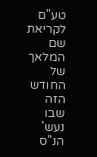טע"ם לקריאת שם המלאך של החודש הזה שבו נעש' הנ"ס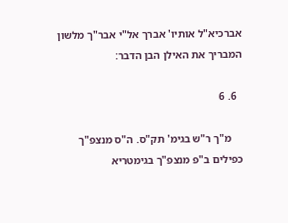אברכיא"ל אותיו' אברך אל"י אבר"ך מלשון המבריך את האילן הבן הדבר:

  6. 6

    מ"ך ר"ש בגימ' תק"ס. ה"ס מנצפ"ך כפילים ב"פ מנצפ"ך בגימטריא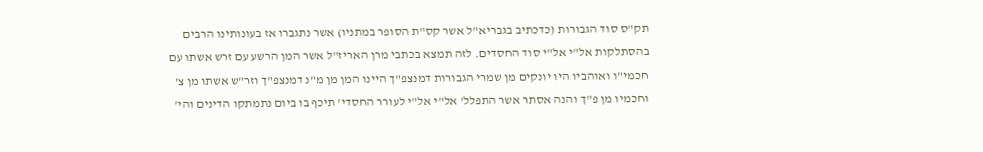תק"ס סוד הגבורות (כדכתיב בגבריא"ל אשר קס"ת הסופר במתניו) אשר נתגברו אז בעונותינו הרבים בהסתלקות אל"י אל"י סוד החסדים. לזה תמצא בכתבי מרן האריז"ל אשר המן הרשע עם זרש אשתו עם חכמי"ו ואוהביו היו יונקים מן שמרי הגבורות דמנצפ"ך היינו המן מן מ"נ דמנצפ"ך וזר"ש אשתו מן צ' וחכמיו מן פ"ך והנה אסתר אשר התפלל' אל"י אל"י לעורר החסדי' תיכף בו ביום נתמתקו הדינים והי'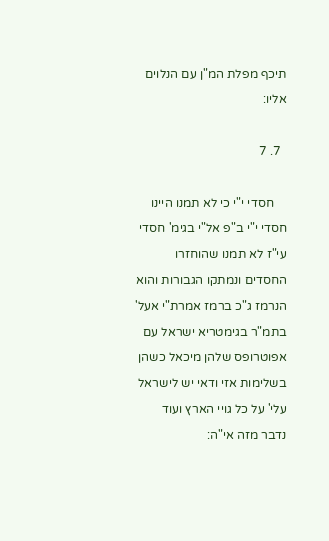תיכף מפלת המ"ן עם הנלוים אליו:

  7. 7

    חסדי י"י כי לא תמנו היינו חסדי י"י ב"פ אל"י בגימ' חסדי עי"ז לא תמנו שהוחזרו החסדים ונמתקו הגבורות והוא הנרמז ג"כ ברמז אמרת"י אעל' בתמ"ר בגימטריא ישראל עם אפוטרופס שלהן מיכאל כשהן בשלימות אזי ודאי יש לישראל עלי' על כל גויי הארץ ועוד נדבר מזה אי"ה: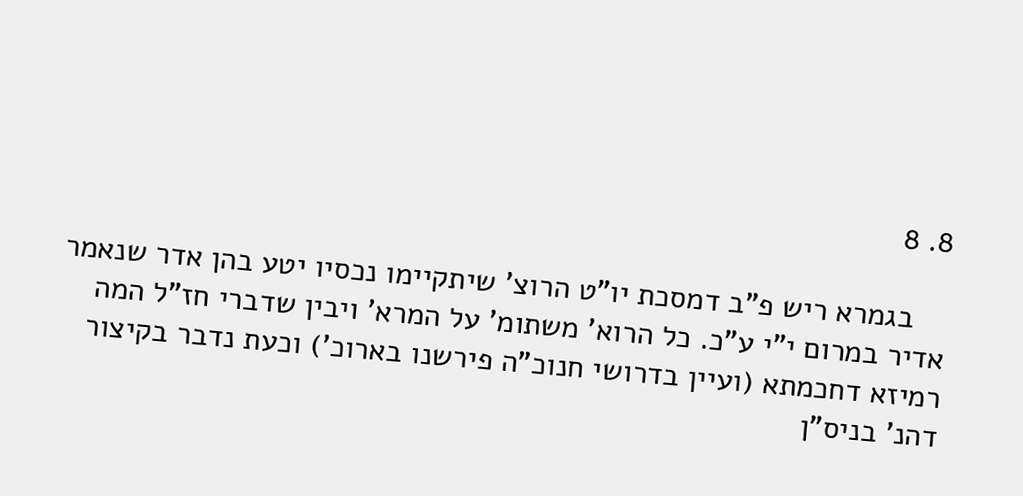8. 8

    בגמרא ריש פ"ב דמסכת יו"ט הרוצ' שיתקיימו נכסיו יטע בהן אדר שנאמר אדיר במרום י"י ע"כ. כל הרוא' משתומ' על המרא' ויבין שדברי חז"ל המה רמיזא דחכמתא (ועיין בדרושי חנוכ"ה פירשנו בארוכ') וכעת נדבר בקיצור דהנ' בניס"ן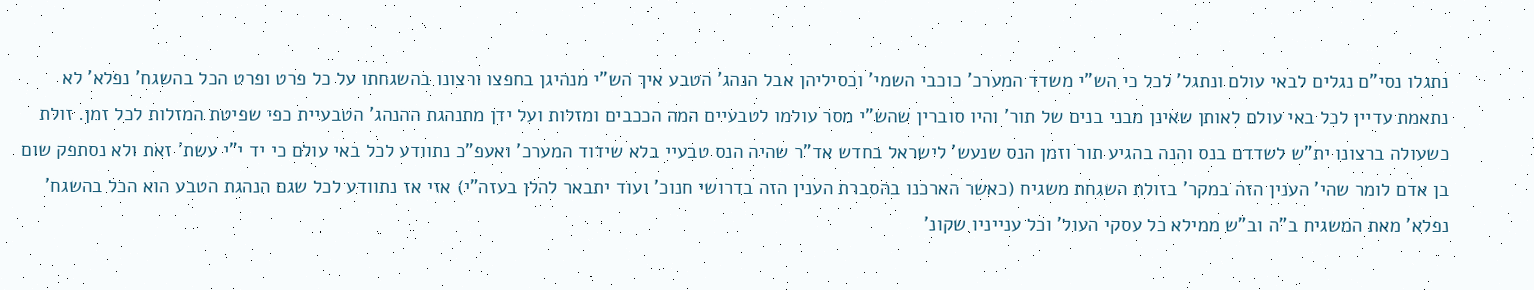נתגלו נסי"ם נגלים לבאי עולם ונתגל' לכל כי הש"י משדד המערכ' כוכבי השמי' וכסיליהן אבל הנהג' הטבע איך הש"י מנהיגן בחפצו ורצונו בהשגחתו על כל פרט ופרט הכל בהשגח' נפלא' לא נתאמת עדיין לכל באי עולם לאותן שאינן מבני בנים של תור' והיו סוברין שהש"י מסר עולמו לטבעיים המה הככבים ומזלות ועל ידן מתנהגת ההנהג' הטבעיית כפי שפיטת המזלות לכל זמן. זולת כשעולה ברצונו ית"ש לשדדם בנס והנה בהגיע תור וזמן הנס שנעש' לישראל בחדש אד"ר שהיה הנס טבעיי בלא שידוד המערכ' ואעפ"כ נתוודע לכל באי עולם כי יד י"י עשת' זאת ולא נסתפק שום בן אדם לומר שהי' הענין הזה במקר' בזולת השגחת משגיח (כאשר הארכנו בהסברת הענין הזה בדרושי חנוכ' ועוד יתבאר להלן בעזה"י) אזי אז נתוודע לכל שגם הנהגת הטבע הוא הכל בהשגח' נפלא' מאת המשגיח ב"ה וב"ש ממילא כל עסקי העול' וכל ענייניו שקונ'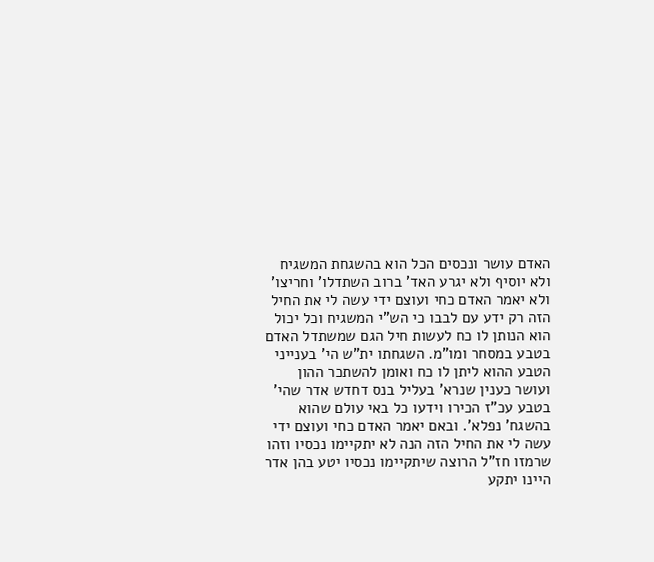האדם עושר ונכסים הכל הוא בהשגחת המשגיח ולא יוסיף ולא יגרע האד' ברוב השתדלו' וחריצו' ולא יאמר האדם כחי ועוצם ידי עשה לי את החיל הזה רק ידע עם לבבו כי הש"י המשגיח וכל יכול הוא הנותן לו כח לעשות חיל הגם שמשתדל האדם בטבע במסחר ומו"מ. השגחתו ית"ש הי' בענייני הטבע ההוא ליתן לו כח ואומן להשתכר ההון ועושר כענין שנרא' בעליל בנס דחדש אדר שהי' בטבע עכ"ז הכירו וידעו כל באי עולם שהוא בהשגח' נפלא'. ובאם יאמר האדם כחי ועוצם ידי עשה לי את החיל הזה הנה לא יתקיימו נכסיו וזהו שרמזו חז"ל הרוצה שיתקיימו נכסיו יטע בהן אדר היינו יתקע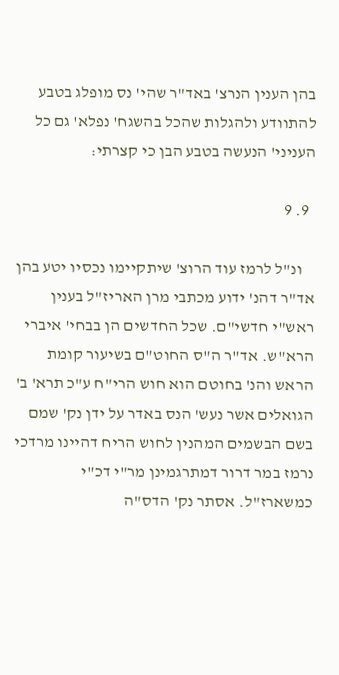בהן הענין הנרצ' באד"ר שהי' נס מופלג בטבע להתוודע ולהגלות שהכל בהשגח' נפלא' גם כל העניני' הנעשה בטבע הבן כי קצרתי:

  9. 9

    ונ"ל לרמז עוד הרוצ' שיתקיימו נכסיו יטע בהן אד"ר דהנ' ידוע מכתבי מרן האריז"ל בענין ראש"י חדשי"ם. שכל החדשים הן בבחי' איברי הרא"ש. אד"ר ה"ס החוט"ם בשיעור קומת הראש והנ' בחוטם הוא חוש הרי"ח ע"כ תרא' ב' הגואלים אשר נעש' הנס באדר על ידן נק' שמם בשם הבשמים המהנין לחוש הריח דהיינו מרדכי נרמז במר דרור דמתרגמינן מר"י דכ"י כמשארז"ל. אסתר נק' הדס"ה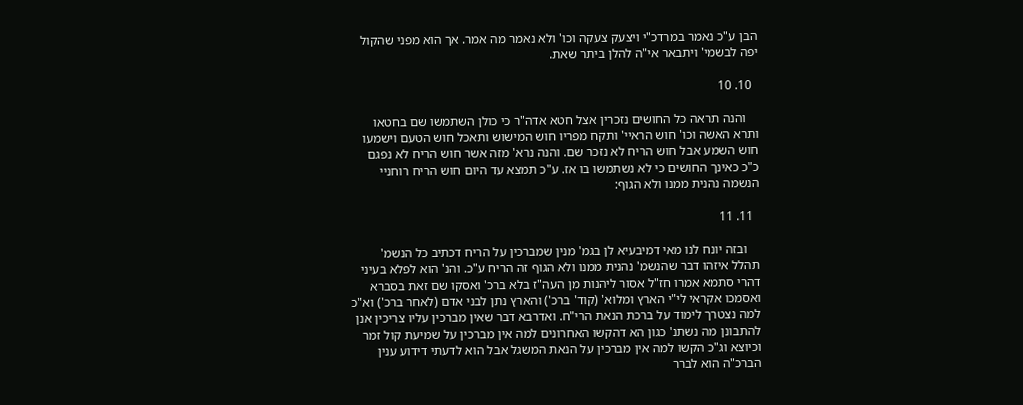הבן ע"כ נאמר במרדכ"י ויצעק צעקה וכו' ולא נאמר מה אמר. אך הוא מפני שהקול יפה לבשמי' ויתבאר אי"ה להלן ביתר שאת.

  10. 10

    והנה תראה כל החושים נזכרין אצל חטא אדה"ר כי כולן השתמשו שם בחטאו ותרא האשה וכו' חוש הראיי' ותקח מפריו חוש המישוש ותאכל חוש הטעם וישמעו חוש השמע אבל חוש הריח לא נזכר שם. והנה נרא' מזה אשר חוש הריח לא נפגם כ"כ כאינך החושים כי לא נשתמשו בו אז. ע"כ תמצא עד היום חוש הריח רוחניי הנשמה נהנית ממנו ולא הגוף:

  11. 11

    ובזה יונח לנו מאי דמיבעיא לן בגמ' מנין שמברכין על הריח דכתיב כל הנשמ' תהלל איזהו דבר שהנשמ' נהנית ממנו ולא הגוף זה הריח ע"כ. והנ' הוא לפלא בעיני דהרי סתמא אמרו חז"ל אסור ליהנות מן העה"ז בלא ברכ' ואסקו שם זאת בסברא ואסמכו אקראי לי"י הארץ ומלוא' (קוד' ברכ') והארץ נתן לבני אדם (לאחר ברכ') וא"כ למה נצטרך לימוד על ברכת הנאת הרי"ח. ואדרבא דבר שאין מברכין עליו צריכין אנן להתבונן מה נשתנ' כגון הא דהקשו האחרונים למה אין מברכין על שמיעת קול זמר וכיוצא וג"כ הקשו למה אין מברכין על הנאת המשגל אבל הוא לדעתי דידוע ענין הברכ"ה הוא לברר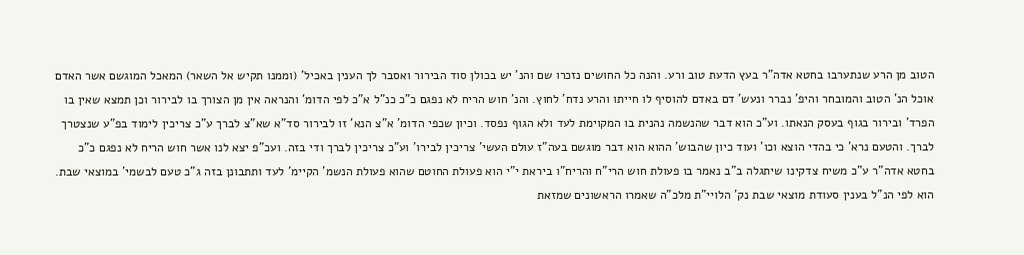הטוב מן הרע שנתערבו בחטא אדה"ר בעץ הדעת טוב ורע. והנה כל החושים נזכרו שם והנ' יש בכולן סוד הבירור ואסבר לך הענין באכיל' (וממנו תקיש אל השאר) המאכל המוגשם אשר האדם אוכל הנ' הטוב והמובחר והיפ' נברר ונעש' דם באדם להוסיף לו חייתו והרע נדח' לחוץ. והנ' חוש הריח לא נפגם כ"כ כנ"ל א"כ לפי הדומ' והנראה אין מן הצורך בו לבירור וכן תמצא שאין בו הפרד' ובירור בגוף בעסק הנאתו. וע"כ הוא דבר שהנשמה נהנית בו המקוימת לעד ולא הגוף נפסד. וכיון שכפי הדומ' א"צ הנא' זו לבירור סד"א שא"צ לברך ע"כ צריכין לימוד בפ"ע שנצטרך לברך. והטעם נרא' כי בהדי הוצא וכו' ועוד כיון שהבוש' ההוא הוא דבר מוגשם בעה"ז עולם העשי' צריכין לבירו' וע"כ צריכין לברך ודי בזה. ועכ"פ יצא לנו אשר חוש הריח לא נפגם כ"כ בחטא אדה"ר ע"כ משיח צדקינו שיתגלה ב"ב נאמר בו פעולת חוש הרי"ח והריח"ו ביראת י"י הוא פעולת החוטם שהוא פעולת הנשמ' הקיימ' לעד ותתבונן בזה ג"כ טעם לבשמי' במוצאי שבת. הוא לפי הנ"ל בענין סעודת מוצאי שבת נק' הלויי"ת מלכ"ה שאמרו הראשונים שמזאת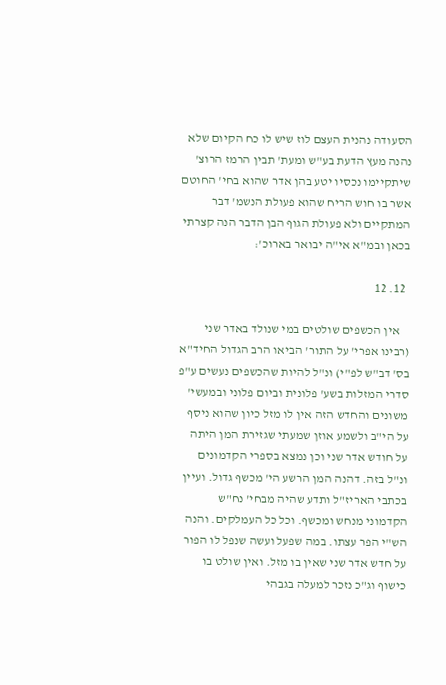הסעודה נהנית העצם לוז שיש לו כח הקיום שלא נהנה מעץ הדעת בע"ש ומעת' תבין הרמז הרוצ' שיתקיימו נכסיו יטע בהן אדר שהוא בחי' החוטם אשר בו חוש הריח שהוא פעולת הנשמ' דבר המתקיים ולא פעולת הגוף הבן הדבר הנה קצרתי בכאן ובמ"א אי"ה יבואר בארוכ':

  12. 12

    אין הכשפים שולטים במי שנולד באדר שני (רבינו אפרי' על התור' הביאו הרב הגדול החיד"א בס' דב"ש לפ"י) ונ"ל להיות שהכשפים נעשים ע"פ סדרי המזלות בשע' פלונית וביום פלוני ובמעשי' משונים והחדש הזה אין לו מזל כיון שהוא ניסף על הי"ב ולשמע אוזן שמעתי שגזירת המן היתה על חודש אדר שני וכן נמצא בספרי הקדמונים ונ"ל בזה. דהנה המן הרשע הי' מכשף גדול. ועיין בכתבי האריז"ל ותדע שהיה מבחי' נח"ש הקדמוני מנחש ומכשף. וכל כל העמלקים. והנה הש"י הפר עצתו. במה שפעל ועשה שנפל לו הפור על חדש אדר שני שאין בו מזל. ואין שולט בו כישוף וג"כ נזכר למעלה בגבהי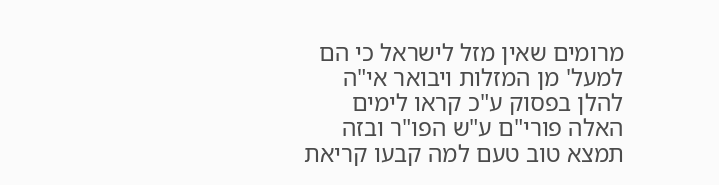מרומים שאין מזל לישראל כי הם למעל' מן המזלות ויבואר אי"ה להלן בפסוק ע"כ קראו לימים האלה פורי"ם ע"ש הפו"ר ובזה תמצא טוב טעם למה קבעו קריאת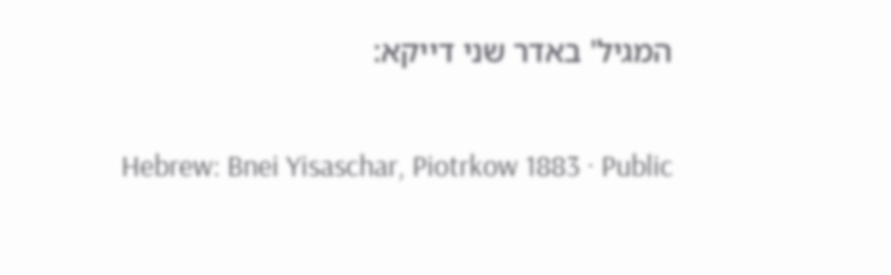המגיל' באדר שני דייקא:

Hebrew: Bnei Yisaschar, Piotrkow 1883 · Public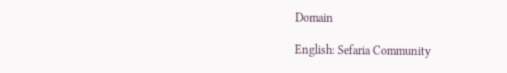Domain

English: Sefaria Community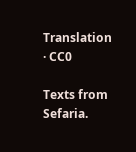Translation · CC0

Texts from Sefaria.